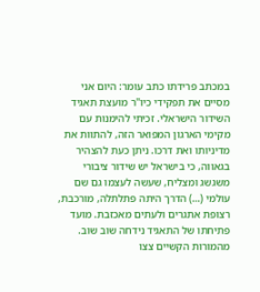במכתב פרידתו כתב עומר: היום אני מסיים את תפקידי כיו"ר מועצת תאגיד השידור הישראלי. זכיתי להימנות עם מקימי הארגון המפואר הזה, להתוות את מדיניותו ואת דרכו. ניתן כעת להצהיר בגאווה, כי בישראל יש שידור ציבורי משגשג ומצליח, שעשה לעצמו גם שם עולמי (…) הדרך היתה פתלתלה, מורכבת, רצופת אתגרים ולעתים מאכזבת. מועד פתיחתו של התאגיד נידחה שוב שוב. מהמורות הקשיים צצו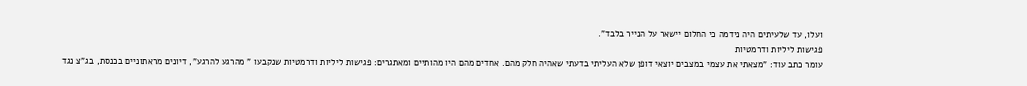ועלו, עד שלעיתים היה נידמה כי החלום יישאר על הנייר בלבד".
פגישות ליליות ודרמטיות
עומר כתב עוד: "מצאתי את עצמי במצבים יוצאי דופן שלא העליתי בדעתי שאהיה חלק מהם. אחדים מהם היו מהותיים ומאתגרים: פגישות ליליות ודרמטיות שנקבעו " מהרגע להרגע", דיונים מראתוניים בכנסת, בג"צ נגד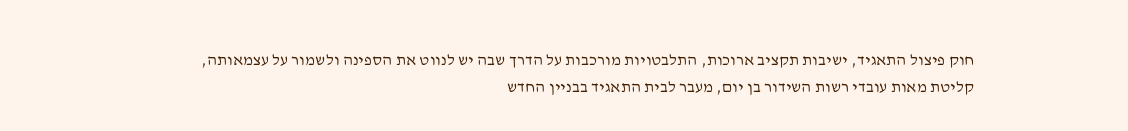חוק פיצול התאגיד, ישיבות תקציב ארוכות, התלבטויות מורכבות על הדרך שבה יש לנווט את הספינה ולשמור על עצמאותה, קליטת מאות עובדי רשות השידור בן יום, מעבר לבית התאגיד בבניין החדש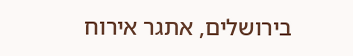בירושלים, אתגר אירוח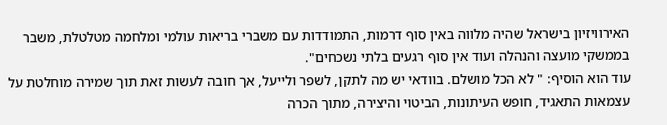האירוויזיון בישראל שהיה מלווה באין סוף דרמות, התמודדות עם משברי בריאות עולמי ומלחמה מטלטלת, משבר בממשקי מועצה והנהלה ועוד אין סוף רגעים בלתי נשכחים".
עוד הוא הוסיף: " לא הכל מושלם. בוודאי יש מה לתקן, לשפר ולייעל, אך חובה לעשות זאת תוך שמירה מוחלטת על עצמאות התאגיד, חופש העיתונות, הביטוי והיצירה, מתוך הכרה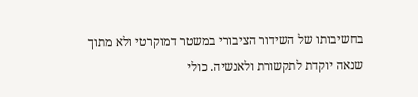בחשיבותו של השידור הציבורי במשטר דמוקרטי ולא מתוך שנאה יוקדת לתקשורת ולאנשיה. כולי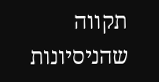תקווה שהניסיונות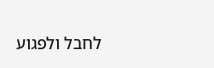לחבל ולפגוע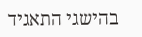בהישגי התאגיד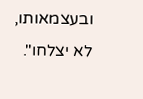ובעצמאותו, לא יצלחו".